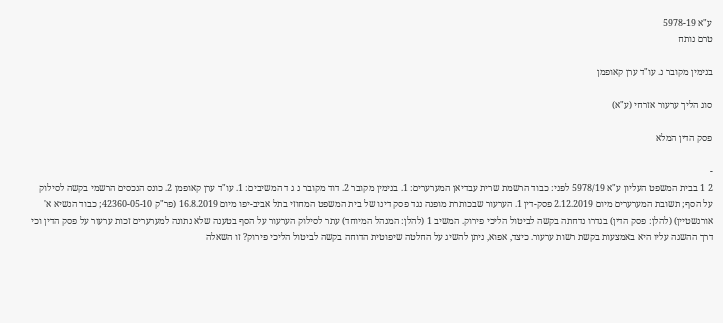ע"א 5978-19
טרם נותח

בנימין מקובר נ. עו"ד ערן קאופמן

סוג הליך ערעור אזרחי (ע"א)

פסק הדין המלא

-
2 1 בבית המשפט העליון ע"א 5978/19 לפני: כבוד הרשמת שרית עבדיאן המערערים: 1. בנימין מקובר 2. דוד מקובר נ ג ד המשיבים: 1. עו"ד ערן קאופמן 2. כונס הנכסים הרשמי בקשה לסילוק על הסף; תשובת המערערים מיום 2.12.2019 פסק-דין 1. הערעור שבכותרת מופנה נגד פסק דינו של בית המשפט המחוזי בתל אביב-יפו מיום 16.8.2019 (פר"ק 42360-05-10; כבוד הנשיא א' אורנשטיין) (להלן: פסק הדין) בגדרו נדחתה בקשה לביטול הליכי פירוק. המשיב 1 (להלן: המנהל המיוחד) עתר לסילוק הערעור על הסף בטענה שלא נתונה למערערים זכות ערעור על פסק הדין וכי דרך ההשגה עליו היא באמצעות בקשת רשות ערעור. כיצד, אפוא, ניתן להשיג על החלטה שיפוטית הדוחה בקשה לביטול הליכי פירוק? זו השאלה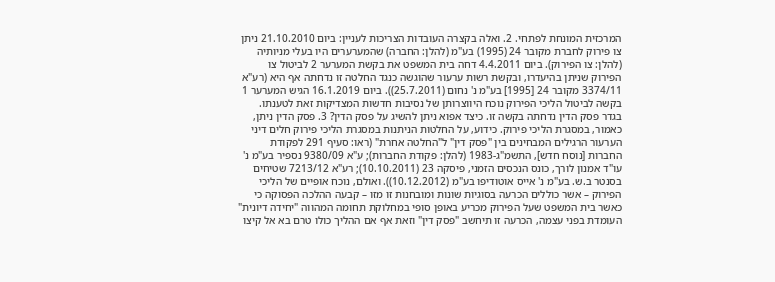המרכזית המונחת לפתחי. 2. ואלה בקצרה העובדות הצריכות לעניין: ביום 21.10.2010 ניתן צו פירוק לחברת מקובר 24 (1995) בע"מ (להלן: החברה) שהמערערים היו בעלי מניותיה (להלן: צו הפירוק). ביום 4.4.2011 דחה בית המשפט את בקשת המערער 2 לביטול צו הפירוק שניתן בהיעדרו, ובקשת רשות ערעור שהוגשה כנגד החלטה זו נדחתה אף היא (רע"א 3374/11 מקובר 24 [1995] בע"מ נ' נחום (25.7.2011)). ביום 16.1.2019 הגיש המערער 1 בקשה לביטול הליכי הפירוק נוכח היווצרותן של נסיבות חדשות המצדיקות זאת לטענתו. בגדר פסק הדין נדחתה בקשה זו. כיצד אפוא ניתן להשיג על פסק הדין? 3. פסק הדין ניתן, כאמור, במסגרת הליכי פירוק. כידוע, על החלטות הניתנות במסגרת הליכי פירוק חלים דיני הערעור הרגילים המבחינים בין "פסק דין" ל"החלטה אחרת" (ראו: סעיף 291 לפקודת החברות [נוסח חדש], התשמ"ג-1983 (להלן: פקודת החברות); ע"א 9380/09 נספיר בע"מ נ' עו"ד אמנון לורך, כונס הנכסים הזמני, פיסקה 23 (10.10.2011); רע"א 7213/12 שטיחים בסנטר ב.ש. בע"מ נ' אייס אוטודיפו בע"מ (10.12.2012)). ואולם, נוכח אופיים של הליכי הפירוק – אשר כוללים הכרעה בסוגיות שונות ומובחנות זו מזו – קבעה ההלכה הפסוקה כי כאשר בית המשפט שעל הפירוק מכריע באופן סופי במחלוקת תחומה המהווה "יחידה דיונית" העומדת בפני עצמה, הכרעה זו תיחשב "פסק דין" וזאת אף אם ההליך כולו טרם בא אל קיצו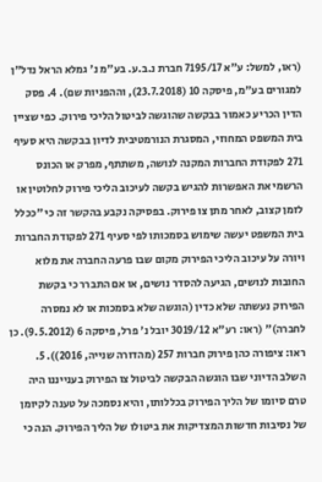(ראו, למשל: ע"א 7195/17 חברת נ.ב.ע. בע"מ נ' גמלא הראל נדל"ן למגורים בע"מ, פיסקה 10 (23.7.2018), וההפניות שם). 4. פסק הדין הכריע כאמור בבקשה שהוגשה לביטול הליכי פירוק. כפי שציין בית המשפט המחוזי, המסגרת הנורמטיבית לדיון בבקשה היא סעיף 271 לפקודת החברות המקנה לנושה, משתתף, מפרק או הכונס הרשמי את האפשרות להגיש בקשה לעיכוב הליכי פירוק לחלוטין או לזמן קצוב, לאחר מתן צו פירוק. בפסיקה נקבע בהקשר זה כי "ככלל בית המשפט יעשה שימוש בסמכותו לפי סעיף 271 לפקודת החברות ויורה על עיכוב הליכי הפירוק מקום שבו פרעה החברה את מלוא החובות לנושים, הגיעה להסדר נושים, או אם התברר כי בקשת הפירוק נעשתה שלא כדין (הוגשה שלא בסמכות או לא נמסרה לחברה)" (ראו: רע"א 3019/12 יובל נ' פרל, פיסקה 6 (9.5.2012). כן ראו: ציפורה כהן פירוק חברות 257 (מהדורה שנייה, 2016)). 5. השלב הדיוני שבו הוגשה הבקשה לביטול צו הפירוק בענייננו היה טרם סיומו של הליך הפירוק בכללותו, והיא נסמכה על טענה לקיומן של נסיבות חדשות המצדיקות את ביטולו של הליך הפירוק. הנה כי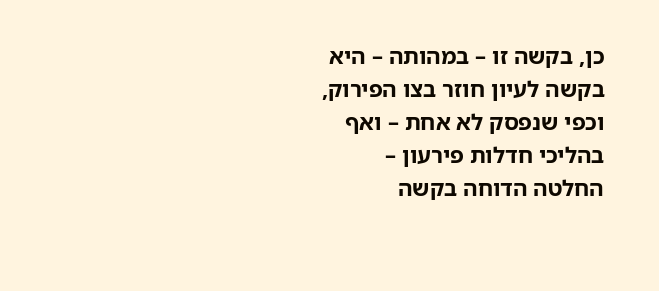כן, בקשה זו – במהותה – היא בקשה לעיון חוזר בצו הפירוק, וכפי שנפסק לא אחת – ואף בהליכי חדלות פירעון – החלטה הדוחה בקשה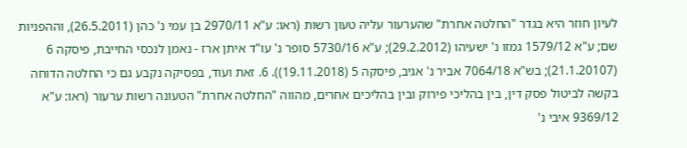לעיון חוזר היא בגדר "החלטה אחרת" שהערעור עליה טעון רשות (ראו: ע"א 2970/11 בן עמי נ' כהן (26.5.2011), וההפניות שם; ע"א 1579/12 גמזו נ' ישעיהו (29.2.2012); ע"א 5730/16 סופר נ' עו"ד איתן ארז - נאמן לנכסי החייבת, פיסקה 6 (21.1.20107); בש"א 7064/18 אביר נ' אגיב, פיסקה 5 (19.11.2018)). 6. זאת ועוד, בפסיקה נקבע גם כי החלטה הדוחה בקשה לביטול פסק דין, בין בהליכי פירוק ובין בהליכים אחרים, מהווה "החלטה אחרת" הטעונה רשות ערעור (ראו: ע"א 9369/12 איבי נ'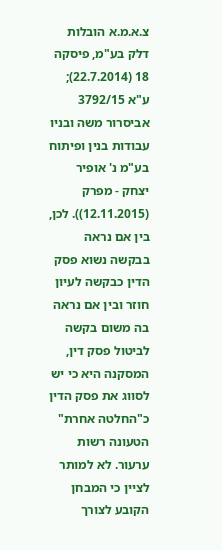צ.א.מ.א הובלות דלק בע"מ, פיסקה 18 (22.7.2014); ע"א 3792/15 אביסרור משה ובניו עבודות בנין ופיתוח בע"מ נ' אופיר יצחק - מפרק (12.11.2015)). לכן, בין אם נראה בבקשה נשוא פסק הדין כבקשה לעיון חוזר ובין אם נראה בה משום בקשה לביטול פסק דין, המסקנה היא כי יש לסווג את פסק הדין כ"החלטה אחרת" הטעונה רשות ערעור. לא למותר לציין כי המבחן הקובע לצורך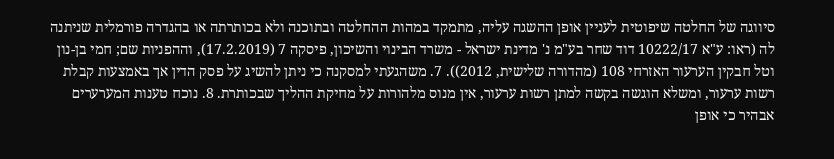סיווגה של החלטה שיפוטית לעניין אופן ההשגה עליה, מתמקד במהות ההחלטה ובתוכנה ולא בכותרתה או בהגדרה פורמלית שניתנה לה (ראו: ע"א 10222/17 דוד שחר בע"מ נ' מדינת ישראל - משרד הבינוי והשיכון, פיסקה 7 (17.2.2019), וההפניות שם; חמי בן-נון וטל חבקין הערעור האזרחי 108 (מהדורה שלישית, 2012)). 7. משהגעתי למסקנה כי ניתן להשיג על פסק הדין אך באמצעות קבלת רשות ערעור, ומשלא הוגשה בקשה למתן רשות ערעור, אין מנוס מלהורות על מחיקת ההליך שבכותרת. 8. נוכח טענות המערערים אבהיר כי אופן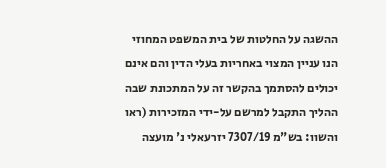ההשגה על החלטות של בית המשפט המחוזי הנו עניין המצוי באחריות בעלי הדין והם אינם יכולים להסתמך בהקשר זה על המתכונת שבה ההליך התקבל למרשם על-ידי המזכירות (ראו והשוו: בש"מ 7307/19 יזרעאלי נ' מועצה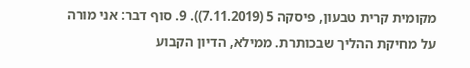מקומית קרית טבעון, פיסקה 5 (7.11.2019)). 9. סוף דבר: אני מורה על מחיקת ההליך שבכותרת. ממילא, הדיון הקבוע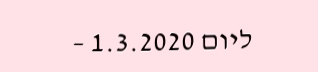ליום 1.3.2020 –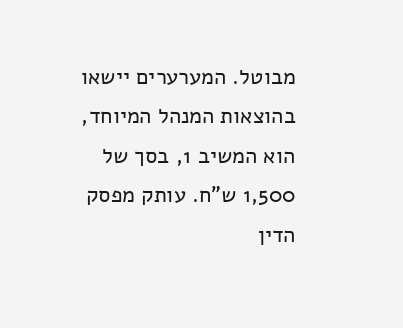מבוטל. המערערים יישאו בהוצאות המנהל המיוחד, הוא המשיב 1, בסך של 1,500 ש"ח. עותק מפסק הדין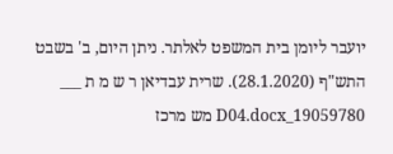יועבר ליומן בית המשפט לאלתר. ניתן היום, ב' בשבט התש"ף (28.1.2020). שרית עבדיאן ר ש מ ת ___ 19059780_D04.docx מש מרכז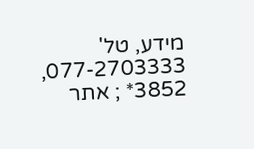מידע, טל' 077-2703333, 3852* ; אתר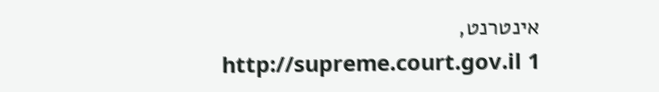אינטרנט, http://supreme.court.gov.il 1